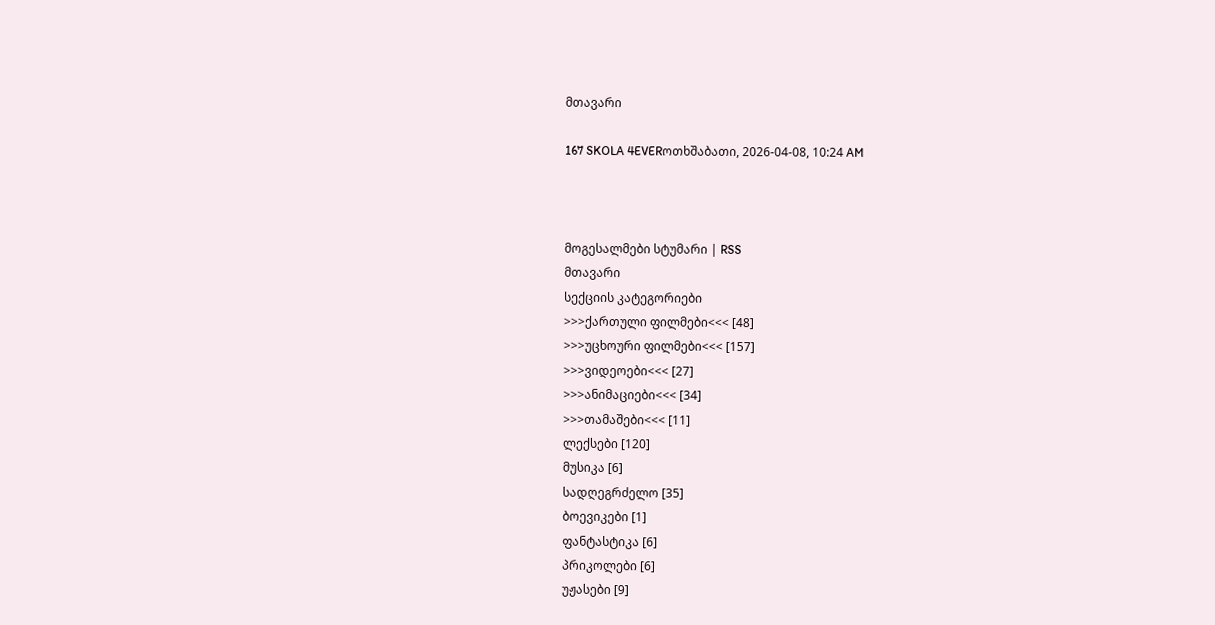მთავარი

167 SKOLA 4EVERოთხშაბათი, 2026-04-08, 10:24 AM



მოგესალმები სტუმარი | RSS
მთავარი
სექციის კატეგორიები
>>>ქართული ფილმები<<< [48]
>>>უცხოური ფილმები<<< [157]
>>>ვიდეოები<<< [27]
>>>ანიმაციები<<< [34]
>>>თამაშები<<< [11]
ლექსები [120]
მუსიკა [6]
სადღეგრძელო [35]
ბოევიკები [1]
ფანტასტიკა [6]
პრიკოლები [6]
უჟასები [9]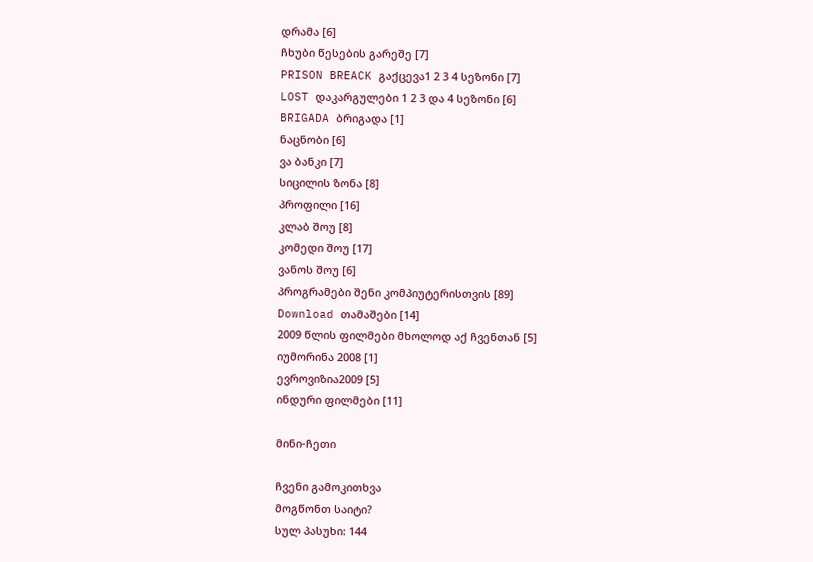დრამა [6]
ჩხუბი წესების გარეშე [7]
PRISON BREACK გაქცევა1 2 3 4 სეზონი [7]
LOST დაკარგულები 1 2 3 და 4 სეზონი [6]
BRIGADA ბრიგადა [1]
ნაცნობი [6]
ვა ბანკი [7]
სიცილის ზონა [8]
პროფილი [16]
კლაბ შოუ [8]
კომედი შოუ [17]
ვანოს შოუ [6]
პროგრამები შენი კომპიუტერისთვის [89]
Download თამაშები [14]
2009 წლის ფილმები მხოლოდ აქ ჩვენთან [5]
იუმორინა 2008 [1]
ევროვიზია2009 [5]
ინდური ფილმები [11]

მინი-ჩეთი

ჩვენი გამოკითხვა
მოგწონთ საიტი?
სულ პასუხი: 144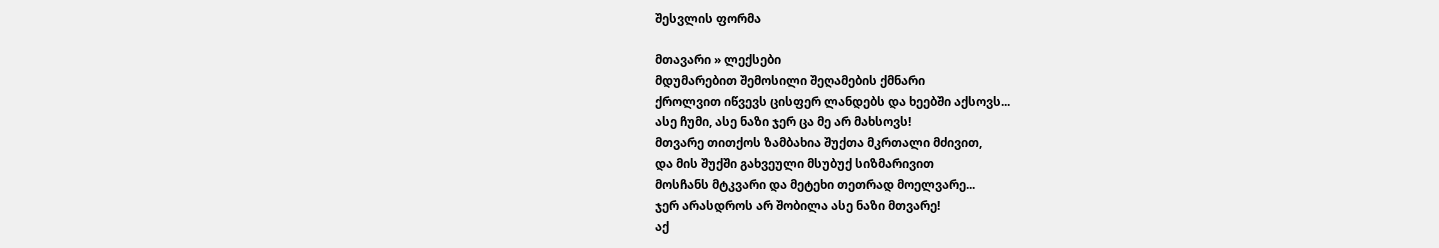შესვლის ფორმა

მთავარი » ლექსები
მდუმარებით შემოსილი შეღამების ქმნარი
ქროლვით იწვევს ცისფერ ლანდებს და ხეებში აქსოვს...
ასე ჩუმი, ასე ნაზი ჯერ ცა მე არ მახსოვს!
მთვარე თითქოს ზამბახია შუქთა მკრთალი მძივით,
და მის შუქში გახვეული მსუბუქ სიზმარივით
მოსჩანს მტკვარი და მეტეხი თეთრად მოელვარე...
ჯერ არასდროს არ შობილა ასე ნაზი მთვარე!
აქ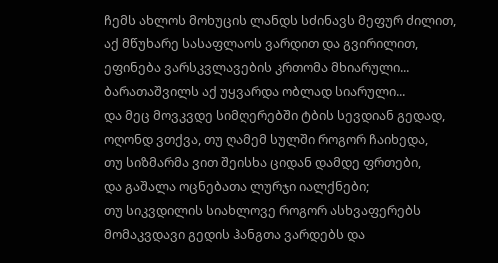ჩემს ახლოს მოხუცის ლანდს სძინავს მეფურ ძილით,
აქ მწუხარე სასაფლაოს ვარდით და გვირილით,
ეფინება ვარსკვლავების კრთომა მხიარული...
ბარათაშვილს აქ უყვარდა ობლად სიარული...
და მეც მოვკვდე სიმღერებში ტბის სევდიან გედად,
ოღონდ ვთქვა, თუ ღამემ სულში როგორ ჩაიხედა,
თუ სიზმარმა ვით შეისხა ციდან დამდე ფრთები,
და გაშალა ოცნებათა ლურჯი იალქნები;
თუ სიკვდილის სიახლოვე როგორ ასხვაფერებს
მომაკვდავი გედის ჰანგთა ვარდებს და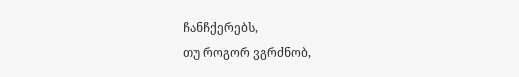ჩანჩქერებს,
თუ როგორ ვგრძნობ,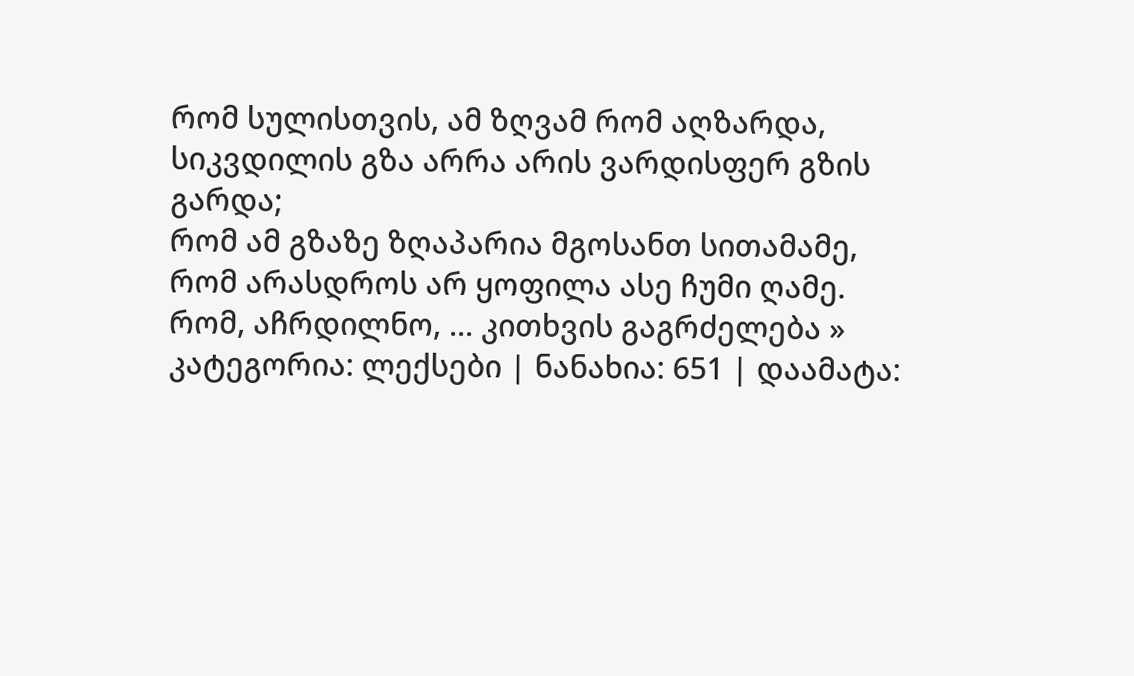რომ სულისთვის, ამ ზღვამ რომ აღზარდა,
სიკვდილის გზა არრა არის ვარდისფერ გზის გარდა;
რომ ამ გზაზე ზღაპარია მგოსანთ სითამამე,
რომ არასდროს არ ყოფილა ასე ჩუმი ღამე.
რომ, აჩრდილნო, ... კითხვის გაგრძელება »
კატეგორია: ლექსები | ნანახია: 651 | დაამატა: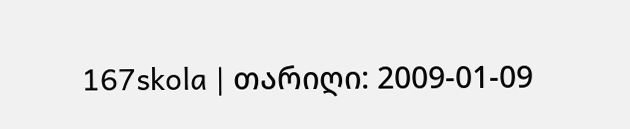167skola | თარიღი: 2009-01-09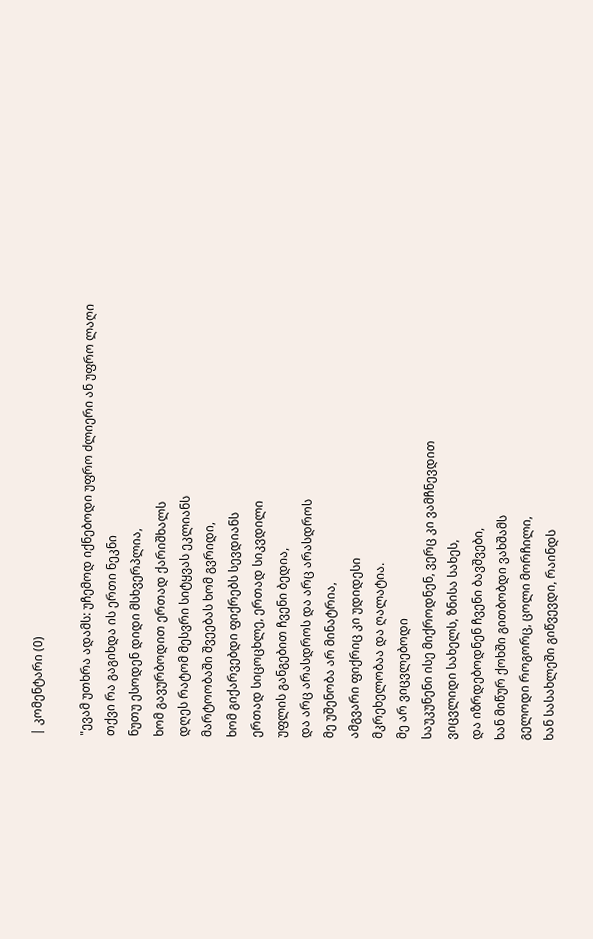| კომენტარი (0)

"ევამ უთხრა ადამს: უჩემოდ იქნებოდი უფრო ძლიერი ან უფრო ლაღი
თქვი რა გაგიხდა ის ერთი ნეკნი
ნუთუ ესოდენ დიდი მსხვერპლია,
ხომ გავურბოდით ერთად ქარიშხალს
დღეს რატომ მესვრი სიტყვას ეკლიანს
მარტოობაში შვეებას ხომ გვრიდი,
ხომ გიქარვებდი ფიქრებს სევდიანს
ერთად სიცოცხლე, ერთად სიკვდილი
უფლის განგებით ჩვენი ბედია,
და არც არასდროს და არც არასდროს
მე უშენობა არ მინატრია,
ამგვარი ფიქრიც კი უდიდესი
მკრეხელობაა და ღალატია.
მე არ ვიცვლებოდი
საუკუნენი ისე მიქროდნენ, ვერც კი ვამჩნევდით
ვიცვლიდი სახელს, ზნისა სახეს,
და იზრდებოდნენ ჩვენი ბავშვები,
ხან მიწურ ქოხში გითბობდი ვახშამს
გელოდი როგორც, ცოლი მორჩილი,
ხან სასახლეში გიწვევდი, რაინდს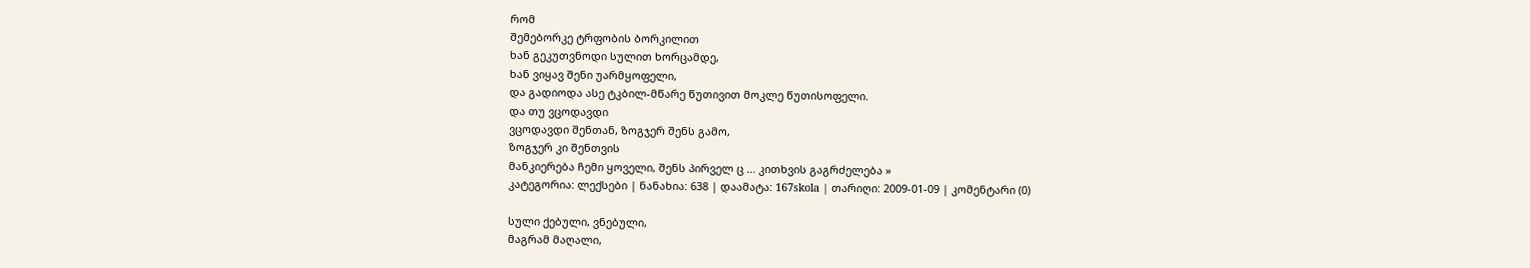რომ
შემებორკე ტრფობის ბორკილით
ხან გეკუთვნოდი სულით ხორცამდე,
ხან ვიყავ შენი უარმყოფელი,
და გადიოდა ასე ტკბილ-მწარე წუთივით მოკლე წუთისოფელი.
და თუ ვცოდავდი
ვცოდავდი შენთან, ზოგჯერ შენს გამო,
ზოგჯერ კი შენთვის
მანკიერება ჩემი ყოველი, შენს პირველ ც ... კითხვის გაგრძელება »
კატეგორია: ლექსები | ნანახია: 638 | დაამატა: 167skola | თარიღი: 2009-01-09 | კომენტარი (0)

სული ქებული, ვნებული,
მაგრამ მაღალი,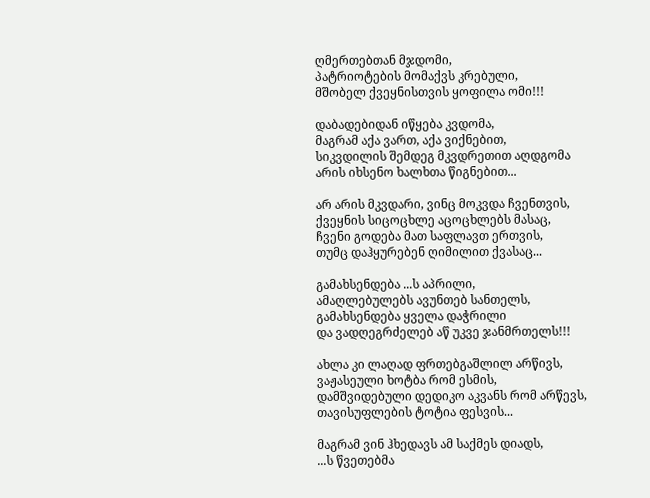ღმერთებთან მჯდომი,
პატრიოტების მომაქვს კრებული,
მშობელ ქვეყნისთვის ყოფილა ომი!!!

დაბადებიდან იწყება კვდომა,
მაგრამ აქა ვართ, აქა ვიქნებით,
სიკვდილის შემდეგ მკვდრეთით აღდგომა
არის იხსენო ხალხთა წიგნებით...

არ არის მკვდარი, ვინც მოკვდა ჩვენთვის,
ქვეყნის სიცოცხლე აცოცხლებს მასაც,
ჩვენი გოდება მათ საფლავთ ერთვის,
თუმც დაჰყურებენ ღიმილით ქვასაც...

გამახსენდება ...ს აპრილი,
ამაღლებულებს ავუნთებ სანთელს,
გამახსენდება ყველა დაჭრილი
და ვადღეგრძელებ აწ უკვე ჯანმრთელს!!!

ახლა კი ლაღად ფრთებგაშლილ არწივს,
ვაჟასეული ხოტბა რომ ესმის,
დამშვიდებული დედიკო აკვანს რომ არწევს,
თავისუფლების ტოტია ფესვის...

მაგრამ ვინ ჰხედავს ამ საქმეს დიადს,
...ს წვეთებმა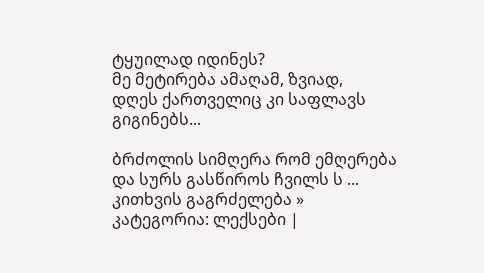ტყუილად იდინეს?
მე მეტირება ამაღამ, ზვიად,
დღეს ქართველიც კი საფლავს გიგინებს...

ბრძოლის სიმღერა რომ ემღერება
და სურს გასწიროს ჩვილს ს ... კითხვის გაგრძელება »
კატეგორია: ლექსები |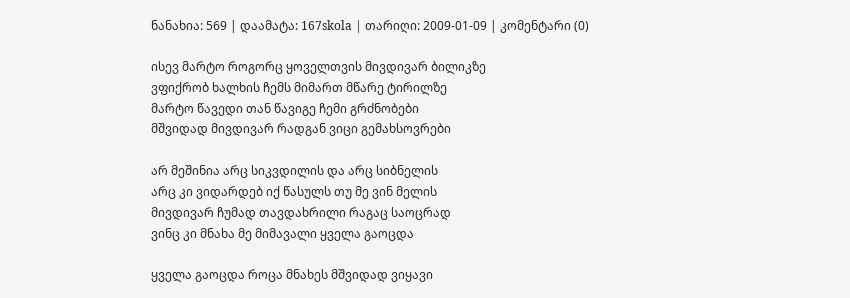ნანახია: 569 | დაამატა: 167skola | თარიღი: 2009-01-09 | კომენტარი (0)

ისევ მარტო როგორც ყოველთვის მივდივარ ბილიკზე
ვფიქრობ ხალხის ჩემს მიმართ მწარე ტირილზე
მარტო წავედი თან წავიგე ჩემი გრძნობები
მშვიდად მივდივარ რადგან ვიცი გემახსოვრები

არ მეშინია არც სიკვდილის და არც სიბნელის
არც კი ვიდარდებ იქ წასულს თუ მე ვინ მელის
მივდივარ ჩუმად თავდახრილი რაგაც საოცრად
ვინც კი მნახა მე მიმავალი ყველა გაოცდა

ყველა გაოცდა როცა მნახეს მშვიდად ვიყავი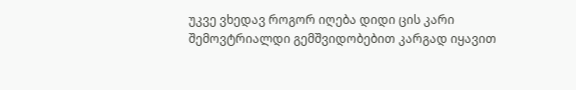უკვე ვხედავ როგორ იღება დიდი ცის კარი
შემოვტრიალდი გემშვიდობებით კარგად იყავით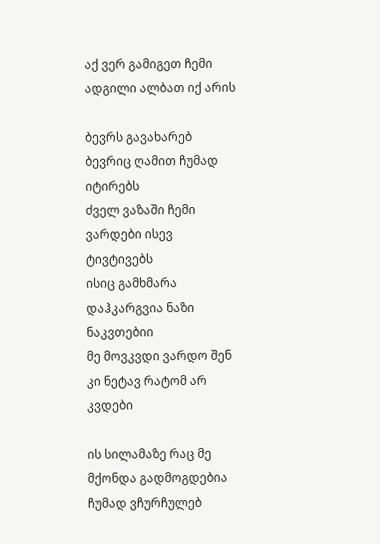აქ ვერ გამიგეთ ჩემი ადგილი ალბათ იქ არის

ბევრს გავახარებ ბევრიც ღამით ჩუმად იტირებს
ძველ ვაზაში ჩემი ვარდები ისევ ტივტივებს
ისიც გამხმარა დაჰკარგვია ნაზი ნაკვთებიი
მე მოვკვდი ვარდო შენ კი ნეტავ რატომ არ კვდები

ის სილამაზე რაც მე მქონდა გადმოგდებია
ჩუმად ვჩურჩულებ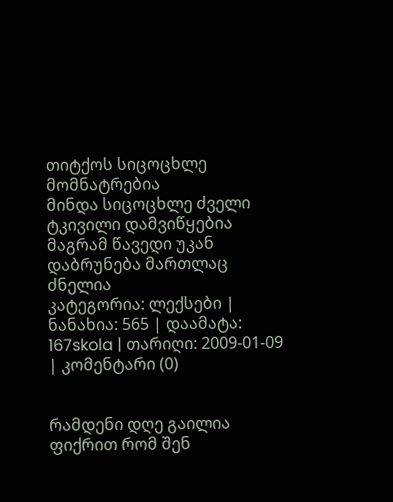თიტქოს სიცოცხლე მომნატრებია
მინდა სიცოცხლე ძველი ტკივილი დამვიწყებია
მაგრამ წავედი უკან დაბრუნება მართლაც ძნელია
კატეგორია: ლექსები | ნანახია: 565 | დაამატა: 167skola | თარიღი: 2009-01-09 | კომენტარი (0)


რამდენი დღე გაილია ფიქრით რომ შენ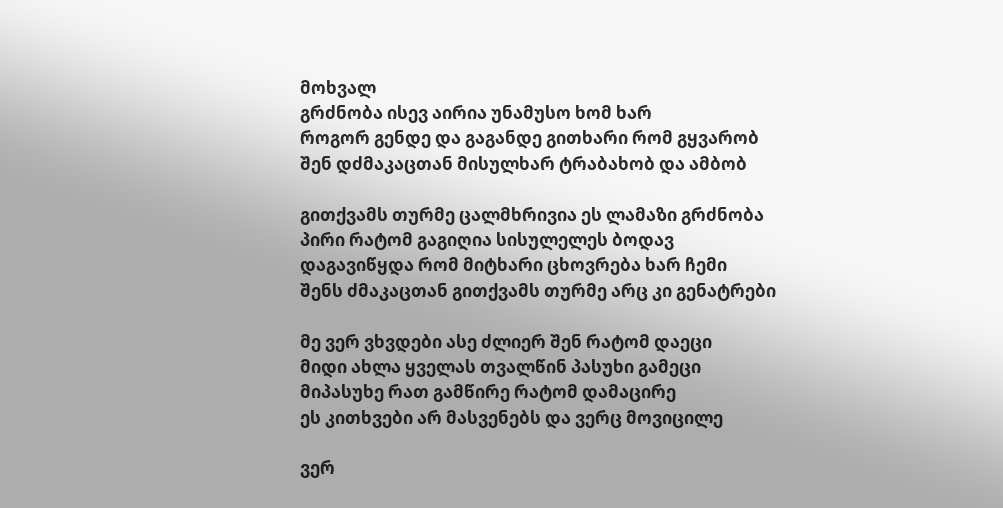მოხვალ
გრძნობა ისევ აირია უნამუსო ხომ ხარ
როგორ გენდე და გაგანდე გითხარი რომ გყვარობ
შენ დძმაკაცთან მისულხარ ტრაბახობ და ამბობ

გითქვამს თურმე ცალმხრივია ეს ლამაზი გრძნობა
პირი რატომ გაგიღია სისულელეს ბოდავ
დაგავიწყდა რომ მიტხარი ცხოვრება ხარ ჩემი
შენს ძმაკაცთან გითქვამს თურმე არც კი გენატრები

მე ვერ ვხვდები ასე ძლიერ შენ რატომ დაეცი
მიდი ახლა ყველას თვალწინ პასუხი გამეცი
მიპასუხე რათ გამწირე რატომ დამაცირე
ეს კითხვები არ მასვენებს და ვერც მოვიცილე

ვერ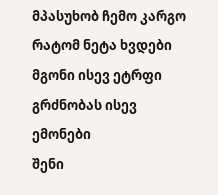მპასუხობ ჩემო კარგო რატომ ნეტა ხვდები
მგონი ისევ ეტრფი გრძნობას ისევ ემონები
შენი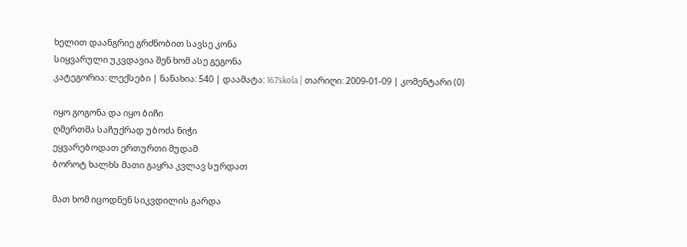ხელით დაანგრიე გრძნობით სავსე კონა
სიყვარული უკვდავია შენ ხომ ასე გეგონა
კატეგორია: ლექსები | ნანახია: 540 | დაამატა: 167skola | თარიღი: 2009-01-09 | კომენტარი (0)

იყო გოგონა და იყო ბიჩი
ღმერთმა საჩუქრად უბოძა ნიჭი
ეყვარებოდათ ერთურთი მუდამ
ბოროტ ხალხს მათი გაყრა კვლავ სურდათ

მათ ხომ იცოდნენ სიკვდილის გარდა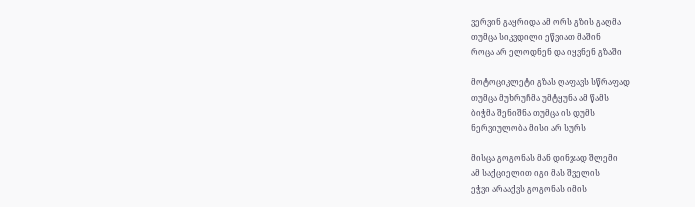ვერვინ გაყრიდა ამ ორს გზის გაღმა
თუმცა სიკვდილი ეწვიათ მაშინ
როცა არ ელოდნენ და იყვნენ გზაში

მოტოციკლეტი გზას ღაფავს სწრაფად
თუმცა მუხრუჩმა უმტყუნა ამ წამს
ბიჭმა შენიშნა თუმცა ის დუმს
ნერვიულობა მისი არ სურს

მისცა გოგონას მან დინჯად შლემი
ამ საქციელით იგი მას შველის
ეჭვი არააქვს გოგონას იმის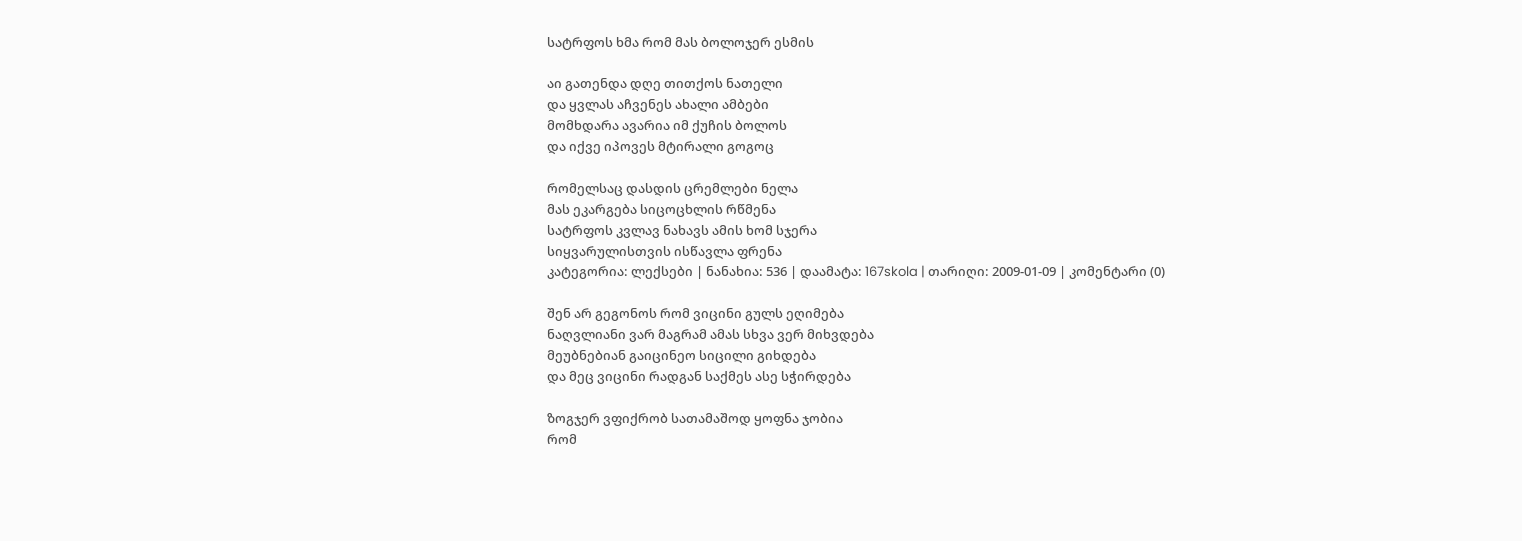სატრფოს ხმა რომ მას ბოლოჯერ ესმის

აი გათენდა დღე თითქოს ნათელი
და ყვლას აჩვენეს ახალი ამბები
მომხდარა ავარია იმ ქუჩის ბოლოს
და იქვე იპოვეს მტირალი გოგოც

რომელსაც დასდის ცრემლები ნელა
მას ეკარგება სიცოცხლის რწმენა
სატრფოს კვლავ ნახავს ამის ხომ სჯერა
სიყვარულისთვის ისწავლა ფრენა
კატეგორია: ლექსები | ნანახია: 536 | დაამატა: 167skola | თარიღი: 2009-01-09 | კომენტარი (0)

შენ არ გეგონოს რომ ვიცინი გულს ეღიმება
ნაღვლიანი ვარ მაგრამ ამას სხვა ვერ მიხვდება
მეუბნებიან გაიცინეო სიცილი გიხდება
და მეც ვიცინი რადგან საქმეს ასე სჭირდება

ზოგჯერ ვფიქრობ სათამაშოდ ყოფნა ჯობია
რომ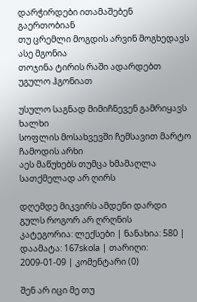დარჭირდები ითამაშებენ გაერთობიან
თუ ცრემლი მოგდის არვინ მოგხედავს ასე მგონია
თოჯინა ტირის რაში ადარდებთ უგულო ჰგონიათ

უსულო საგნად მიმიჩნევენ გამრიყავს ხალხი
სოფლის მოსახვევში ჩემსავით მარტო ჩამოდის არხი
აეს მაწუხებს თუმცა ხმამაღლა სათქმელად არ ღირს

დღემდე მიკვირს ამდენი დარდი გულს როგორ არ ღრღნის
კატეგორია: ლექსები | ნანახია: 580 | დაამატა: 167skola | თარიღი: 2009-01-09 | კომენტარი (0)

შენ არ იცი მე თუ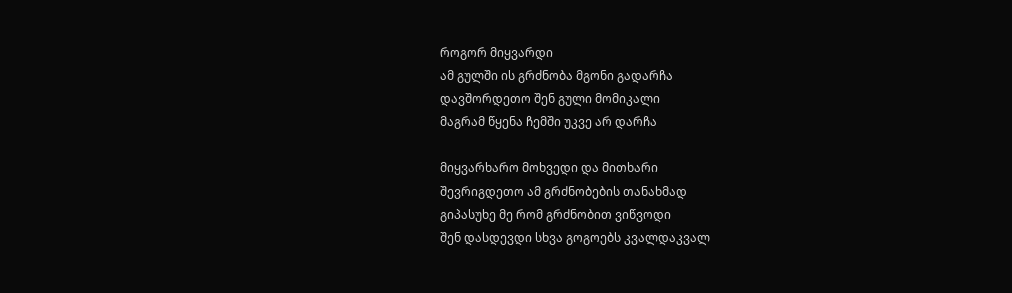როგორ მიყვარდი
ამ გულში ის გრძნობა მგონი გადარჩა
დავშორდეთო შენ გული მომიკალი
მაგრამ წყენა ჩემში უკვე არ დარჩა

მიყვარხარო მოხვედი და მითხარი
შევრიგდეთო ამ გრძნობების თანახმად
გიპასუხე მე რომ გრძნობით ვიწვოდი
შენ დასდევდი სხვა გოგოებს კვალდაკვალ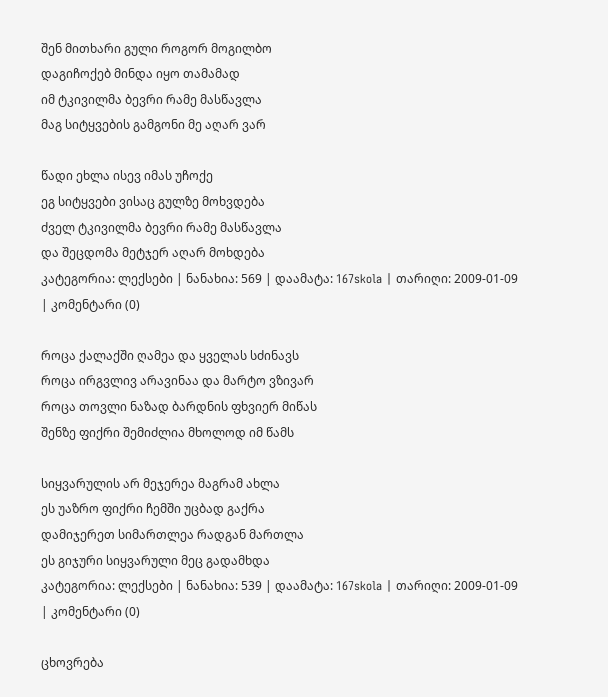შენ მითხარი გული როგორ მოგილბო
დაგიჩოქებ მინდა იყო თამამად
იმ ტკივილმა ბევრი რამე მასწავლა
მაგ სიტყვების გამგონი მე აღარ ვარ

წადი ეხლა ისევ იმას უჩოქე
ეგ სიტყვები ვისაც გულზე მოხვდება
ძველ ტკივილმა ბევრი რამე მასწავლა
და შეცდომა მეტჯერ აღარ მოხდება
კატეგორია: ლექსები | ნანახია: 569 | დაამატა: 167skola | თარიღი: 2009-01-09 | კომენტარი (0)

როცა ქალაქში ღამეა და ყველას სძინავს
როცა ირგვლივ არავინაა და მარტო ვზივარ
როცა თოვლი ნაზად ბარდნის ფხვიერ მიწას
შენზე ფიქრი შემიძლია მხოლოდ იმ წამს

სიყვარულის არ მეჯერეა მაგრამ ახლა
ეს უაზრო ფიქრი ჩემში უცბად გაქრა
დამიჯერეთ სიმართლეა რადგან მართლა
ეს გიჯური სიყვარული მეც გადამხდა
კატეგორია: ლექსები | ნანახია: 539 | დაამატა: 167skola | თარიღი: 2009-01-09 | კომენტარი (0)

ცხოვრება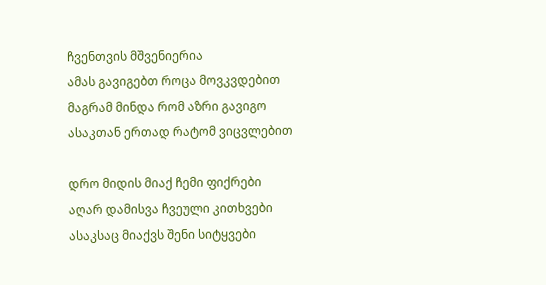ჩვენთვის მშვენიერია
ამას გავიგებთ როცა მოვკვდებით
მაგრამ მინდა რომ აზრი გავიგო
ასაკთან ერთად რატომ ვიცვლებით

დრო მიდის მიაქ ჩემი ფიქრები
აღარ დამისვა ჩვეული კითხვები
ასაკსაც მიაქვს შენი სიტყვები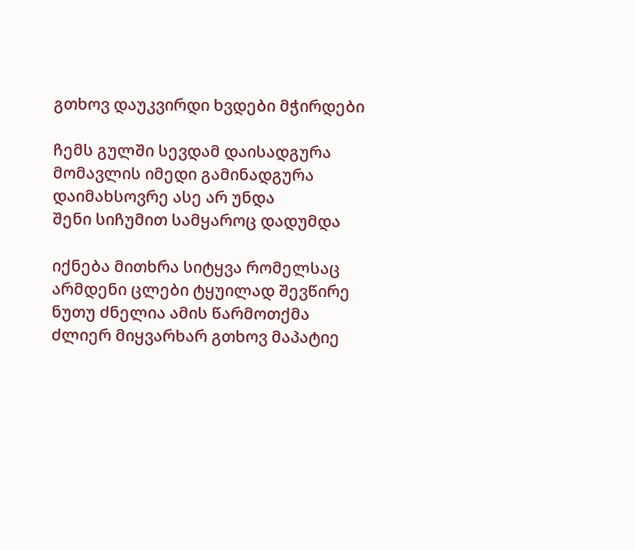გთხოვ დაუკვირდი ხვდები მჭირდები

ჩემს გულში სევდამ დაისადგურა
მომავლის იმედი გამინადგურა
დაიმახსოვრე ასე არ უნდა
შენი სიჩუმით სამყაროც დადუმდა

იქნება მითხრა სიტყვა რომელსაც
არმდენი ცლები ტყუილად შევწირე
ნუთუ ძნელია ამის წარმოთქმა
ძლიერ მიყვარხარ გთხოვ მაპატიე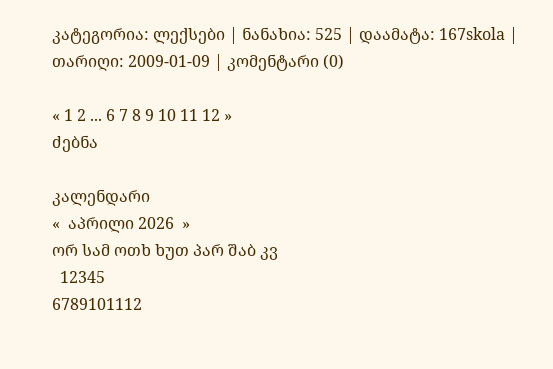კატეგორია: ლექსები | ნანახია: 525 | დაამატა: 167skola | თარიღი: 2009-01-09 | კომენტარი (0)

« 1 2 ... 6 7 8 9 10 11 12 »
ძებნა

კალენდარი
«  აპრილი 2026  »
ორ სამ ოთხ ხუთ პარ შაბ კვ
  12345
6789101112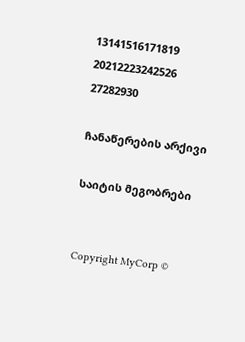13141516171819
20212223242526
27282930

ჩანაწერების არქივი

საიტის მეგობრები


Copyright MyCorp ©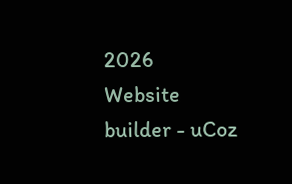2026
Website builder - uCoz